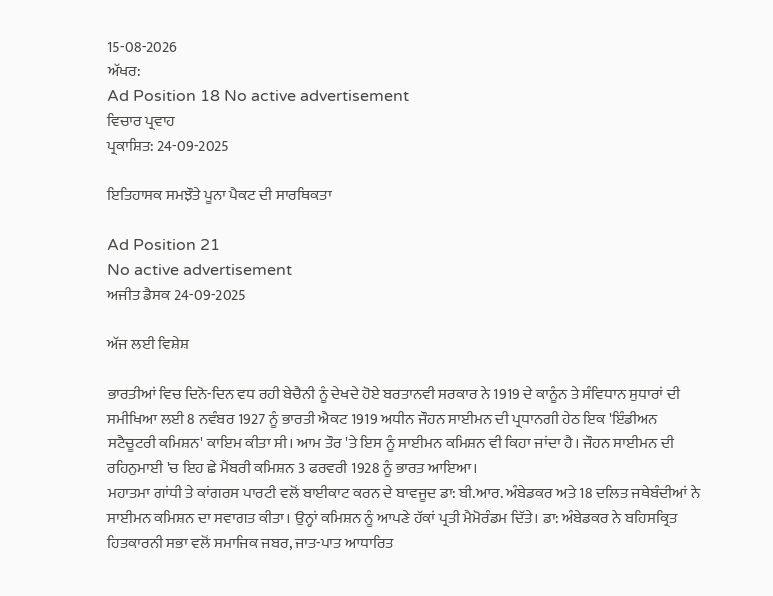15-08-2026
ਅੱਖਰ:
Ad Position 18 No active advertisement
ਵਿਚਾਰ ਪ੍ਰਵਾਹ
ਪ੍ਰਕਾਸ਼ਿਤ: 24-09-2025

ਇਤਿਹਾਸਕ ਸਮਝੌਤੇ ਪੂਨਾ ਪੈਕਟ ਦੀ ਸਾਰਥਿਕਤਾ

Ad Position 21
No active advertisement
ਅਜੀਤ ਡੈਸਕ 24-09-2025

ਅੱਜ ਲਈ ਵਿਸ਼ੇਸ਼

ਭਾਰਤੀਆਂ ਵਿਚ ਦਿਨੋ-ਦਿਨ ਵਧ ਰਹੀ ਬੇਚੈਨੀ ਨੂੰ ਦੇਖਦੇ ਹੋਏ ਬਰਤਾਨਵੀ ਸਰਕਾਰ ਨੇ 1919 ਦੇ ਕਾਨੂੰਨ ਤੇ ਸੰਵਿਧਾਨ ਸੁਧਾਰਾਂ ਦੀ ਸਮੀਖਿਆ ਲਈ 8 ਨਵੰਬਰ 1927 ਨੂੰ ਭਾਰਤੀ ਐਕਟ 1919 ਅਧੀਨ ਜੌਹਨ ਸਾਈਮਨ ਦੀ ਪ੍ਰਧਾਨਗੀ ਹੇਠ ਇਕ 'ਇੰਡੀਅਨ ਸਟੈਚੂਟਰੀ ਕਮਿਸ਼ਨ' ਕਾਇਮ ਕੀਤਾ ਸੀ। ਆਮ ਤੌਰ 'ਤੇ ਇਸ ਨੂੰ ਸਾਈਮਨ ਕਮਿਸ਼ਨ ਵੀ ਕਿਹਾ ਜਾਂਦਾ ਹੈ। ਜੌਹਨ ਸਾਈਮਨ ਦੀ ਰਹਿਨੁਮਾਈ 'ਚ ਇਹ ਛੇ ਮੈਂਬਰੀ ਕਮਿਸ਼ਨ 3 ਫਰਵਰੀ 1928 ਨੂੰ ਭਾਰਤ ਆਇਆ।
ਮਹਾਤਮਾ ਗਾਂਧੀ ਤੇ ਕਾਂਗਰਸ ਪਾਰਟੀ ਵਲੋਂ ਬਾਈਕਾਟ ਕਰਨ ਦੇ ਬਾਵਜੂਦ ਡਾ: ਬੀ.ਆਰ. ਅੰਬੇਡਕਰ ਅਤੇ 18 ਦਲਿਤ ਜਥੇਬੰਦੀਆਂ ਨੇ ਸਾਈਮਨ ਕਮਿਸ਼ਨ ਦਾ ਸਵਾਗਤ ਕੀਤਾ। ਉਨ੍ਹਾਂ ਕਮਿਸ਼ਨ ਨੂੰ ਆਪਣੇ ਹੱਕਾਂ ਪ੍ਰਤੀ ਮੈਮੋਰੰਡਮ ਦਿੱਤੇ। ਡਾ: ਅੰਬੇਡਕਰ ਨੇ ਬਹਿਸਕ੍ਰਿਤ ਹਿਤਕਾਰਨੀ ਸਭਾ ਵਲੋਂ ਸਮਾਜਿਕ ਜਬਰ, ਜਾਤ-ਪਾਤ ਆਧਾਰਿਤ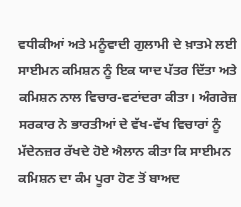ਵਧੀਕੀਆਂ ਅਤੇ ਮਨੂੰਵਾਦੀ ਗੁਲਾਮੀ ਦੇ ਖ਼ਾਤਮੇ ਲਈ ਸਾਈਮਨ ਕਮਿਸ਼ਨ ਨੂੰ ਇਕ ਯਾਦ ਪੱਤਰ ਦਿੱਤਾ ਅਤੇ ਕਮਿਸ਼ਨ ਨਾਲ ਵਿਚਾਰ-ਵਟਾਂਦਰਾ ਕੀਤਾ। ਅੰਗਰੇਜ਼ ਸਰਕਾਰ ਨੇ ਭਾਰਤੀਆਂ ਦੇ ਵੱਖ-ਵੱਖ ਵਿਚਾਰਾਂ ਨੂੰ ਮੱਦੇਨਜ਼ਰ ਰੱਖਦੇ ਹੋਏ ਐਲਾਨ ਕੀਤਾ ਕਿ ਸਾਈਮਨ ਕਮਿਸ਼ਨ ਦਾ ਕੰਮ ਪੂਰਾ ਹੋਣ ਤੋਂ ਬਾਅਦ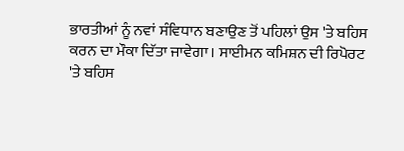ਭਾਰਤੀਆਂ ਨੂੰ ਨਵਾਂ ਸੰਵਿਧਾਨ ਬਣਾਉਣ ਤੋਂ ਪਹਿਲਾਂ ਉਸ 'ਤੇ ਬਹਿਸ ਕਰਨ ਦਾ ਮੌਕਾ ਦਿੱਤਾ ਜਾਵੇਗਾ। ਸਾਈਮਨ ਕਮਿਸ਼ਨ ਦੀ ਰਿਪੋਰਟ 'ਤੇ ਬਹਿਸ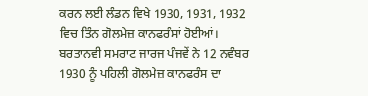ਕਰਨ ਲਈ ਲੰਡਨ ਵਿਖੇ 1930, 1931, 1932 ਵਿਚ ਤਿੰਨ ਗੋਲਮੇਜ਼ ਕਾਨਫਰੰਸਾਂ ਹੋਈਆਂ। ਬਰਤਾਨਵੀ ਸਮਰਾਟ ਜਾਰਜ ਪੰਜਵੇਂ ਨੇ 12 ਨਵੰਬਰ 1930 ਨੂੰ ਪਹਿਲੀ ਗੋਲਮੇਜ਼ ਕਾਨਫਰੰਸ ਦਾ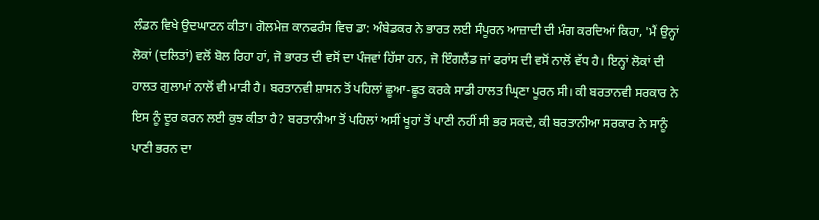ਲੰਡਨ ਵਿਖੇ ਉਦਘਾਟਨ ਕੀਤਾ। ਗੋਲਮੇਜ਼ ਕਾਨਫਰੰਸ ਵਿਚ ਡਾ: ਅੰਬੇਡਕਰ ਨੇ ਭਾਰਤ ਲਈ ਸੰਪੂਰਨ ਆਜ਼ਾਦੀ ਦੀ ਮੰਗ ਕਰਦਿਆਂ ਕਿਹਾ, 'ਮੈਂ ਉਨ੍ਹਾਂ ਲੋਕਾਂ (ਦਲਿਤਾਂ) ਵਲੋਂ ਬੋਲ ਰਿਹਾ ਹਾਂ, ਜੋ ਭਾਰਤ ਦੀ ਵਸੋਂ ਦਾ ਪੰਜਵਾਂ ਹਿੱਸਾ ਹਨ, ਜੋ ਇੰਗਲੈਂਡ ਜਾਂ ਫਰਾਂਸ ਦੀ ਵਸੋਂ ਨਾਲੋਂ ਵੱਧ ਹੈ। ਇਨ੍ਹਾਂ ਲੋਕਾਂ ਦੀ ਹਾਲਤ ਗੁਲਾਮਾਂ ਨਾਲੋਂ ਵੀ ਮਾੜੀ ਹੈ। ਬਰਤਾਨਵੀ ਸ਼ਾਸਨ ਤੋਂ ਪਹਿਲਾਂ ਛੂਆ-ਛੂਤ ਕਰਕੇ ਸਾਡੀ ਹਾਲਤ ਘ੍ਰਿਣਾ ਪੂਰਨ ਸੀ। ਕੀ ਬਰਤਾਨਵੀ ਸਰਕਾਰ ਨੇ ਇਸ ਨੂੰ ਦੂਰ ਕਰਨ ਲਈ ਕੁਝ ਕੀਤਾ ਹੈ? ਬਰਤਾਨੀਆ ਤੋਂ ਪਹਿਲਾਂ ਅਸੀਂ ਖੂਹਾਂ ਤੋਂ ਪਾਣੀ ਨਹੀਂ ਸੀ ਭਰ ਸਕਦੇ, ਕੀ ਬਰਤਾਨੀਆ ਸਰਕਾਰ ਨੇ ਸਾਨੂੰ ਪਾਣੀ ਭਰਨ ਦਾ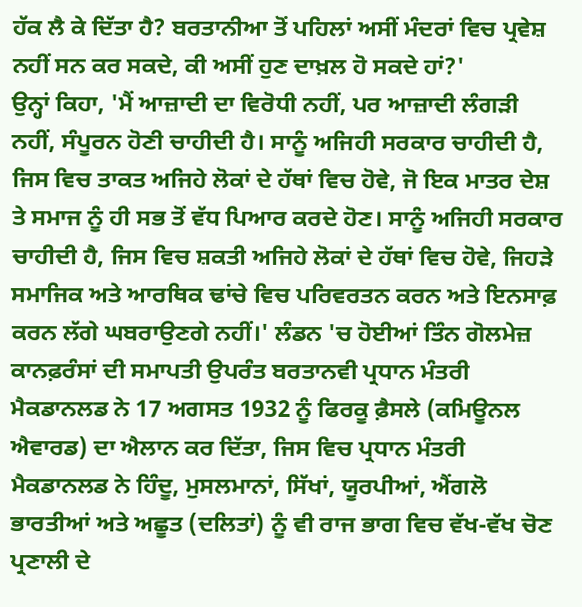ਹੱਕ ਲੈ ਕੇ ਦਿੱਤਾ ਹੈ? ਬਰਤਾਨੀਆ ਤੋਂ ਪਹਿਲਾਂ ਅਸੀਂ ਮੰਦਰਾਂ ਵਿਚ ਪ੍ਰਵੇਸ਼ ਨਹੀਂ ਸਨ ਕਰ ਸਕਦੇ, ਕੀ ਅਸੀਂ ਹੁਣ ਦਾਖ਼ਲ ਹੋ ਸਕਦੇ ਹਾਂ?'
ਉਨ੍ਹਾਂ ਕਿਹਾ, 'ਮੈਂ ਆਜ਼ਾਦੀ ਦਾ ਵਿਰੋਧੀ ਨਹੀਂ, ਪਰ ਆਜ਼ਾਦੀ ਲੰਗੜੀ ਨਹੀਂ, ਸੰਪੂਰਨ ਹੋਣੀ ਚਾਹੀਦੀ ਹੈ। ਸਾਨੂੰ ਅਜਿਹੀ ਸਰਕਾਰ ਚਾਹੀਦੀ ਹੈ, ਜਿਸ ਵਿਚ ਤਾਕਤ ਅਜਿਹੇ ਲੋਕਾਂ ਦੇ ਹੱਥਾਂ ਵਿਚ ਹੋਵੇ, ਜੋ ਇਕ ਮਾਤਰ ਦੇਸ਼ ਤੇ ਸਮਾਜ ਨੂੰ ਹੀ ਸਭ ਤੋਂ ਵੱਧ ਪਿਆਰ ਕਰਦੇ ਹੋਣ। ਸਾਨੂੰ ਅਜਿਹੀ ਸਰਕਾਰ ਚਾਹੀਦੀ ਹੈ, ਜਿਸ ਵਿਚ ਸ਼ਕਤੀ ਅਜਿਹੇ ਲੋਕਾਂ ਦੇ ਹੱਥਾਂ ਵਿਚ ਹੋਵੇ, ਜਿਹੜੇ ਸਮਾਜਿਕ ਅਤੇ ਆਰਥਿਕ ਢਾਂਚੇ ਵਿਚ ਪਰਿਵਰਤਨ ਕਰਨ ਅਤੇ ਇਨਸਾਫ਼ ਕਰਨ ਲੱਗੇ ਘਬਰਾਉਣਗੇ ਨਹੀਂ।' ਲੰਡਨ 'ਚ ਹੋਈਆਂ ਤਿੰਨ ਗੋਲਮੇਜ਼ ਕਾਨਫ਼ਰੰਸਾਂ ਦੀ ਸਮਾਪਤੀ ਉਪਰੰਤ ਬਰਤਾਨਵੀ ਪ੍ਰਧਾਨ ਮੰਤਰੀ ਮੈਕਡਾਨਲਡ ਨੇ 17 ਅਗਸਤ 1932 ਨੂੰ ਫਿਰਕੂ ਫ਼ੈਸਲੇ (ਕਮਿਊਨਲ ਐਵਾਰਡ) ਦਾ ਐਲਾਨ ਕਰ ਦਿੱਤਾ, ਜਿਸ ਵਿਚ ਪ੍ਰਧਾਨ ਮੰਤਰੀ ਮੈਕਡਾਨਲਡ ਨੇ ਹਿੰਦੂ, ਮੁਸਲਮਾਨਾਂ, ਸਿੱਖਾਂ, ਯੂਰਪੀਆਂ, ਐਂਗਲੋ ਭਾਰਤੀਆਂ ਅਤੇ ਅਛੂਤ (ਦਲਿਤਾਂ) ਨੂੰ ਵੀ ਰਾਜ ਭਾਗ ਵਿਚ ਵੱਖ-ਵੱਖ ਚੋਣ ਪ੍ਰਣਾਲੀ ਦੇ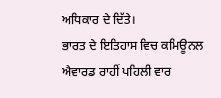ਅਧਿਕਾਰ ਦੇ ਦਿੱਤੇ।
ਭਾਰਤ ਦੇ ਇਤਿਹਾਸ ਵਿਚ ਕਮਿਊਨਲ ਐਵਾਰਡ ਰਾਹੀਂ ਪਹਿਲੀ ਵਾਰ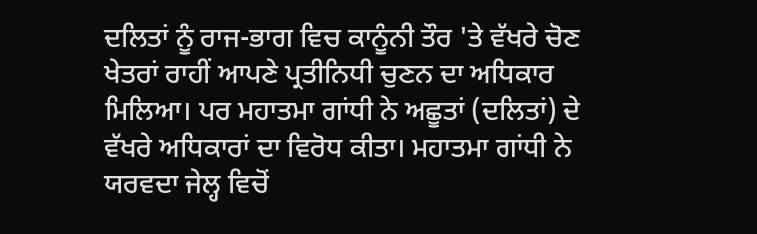ਦਲਿਤਾਂ ਨੂੰ ਰਾਜ-ਭਾਗ ਵਿਚ ਕਾਨੂੰਨੀ ਤੌਰ 'ਤੇ ਵੱਖਰੇ ਚੋਣ ਖੇਤਰਾਂ ਰਾਹੀਂ ਆਪਣੇ ਪ੍ਰਤੀਨਿਧੀ ਚੁਣਨ ਦਾ ਅਧਿਕਾਰ ਮਿਲਿਆ। ਪਰ ਮਹਾਤਮਾ ਗਾਂਧੀ ਨੇ ਅਛੂਤਾਂ (ਦਲਿਤਾਂ) ਦੇ ਵੱਖਰੇ ਅਧਿਕਾਰਾਂ ਦਾ ਵਿਰੋਧ ਕੀਤਾ। ਮਹਾਤਮਾ ਗਾਂਧੀ ਨੇ ਯਰਵਦਾ ਜੇਲ੍ਹ ਵਿਚੋਂ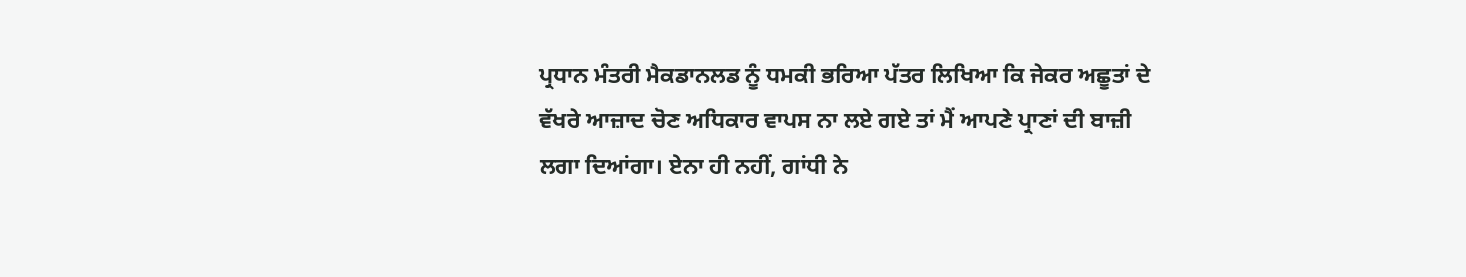ਪ੍ਰਧਾਨ ਮੰਤਰੀ ਮੈਕਡਾਨਲਡ ਨੂੰ ਧਮਕੀ ਭਰਿਆ ਪੱਤਰ ਲਿਖਿਆ ਕਿ ਜੇਕਰ ਅਛੂਤਾਂ ਦੇ ਵੱਖਰੇ ਆਜ਼ਾਦ ਚੋਣ ਅਧਿਕਾਰ ਵਾਪਸ ਨਾ ਲਏ ਗਏ ਤਾਂ ਮੈਂ ਆਪਣੇ ਪ੍ਰਾਣਾਂ ਦੀ ਬਾਜ਼ੀ ਲਗਾ ਦਿਆਂਗਾ। ਏਨਾ ਹੀ ਨਹੀਂ, ਗਾਂਧੀ ਨੇ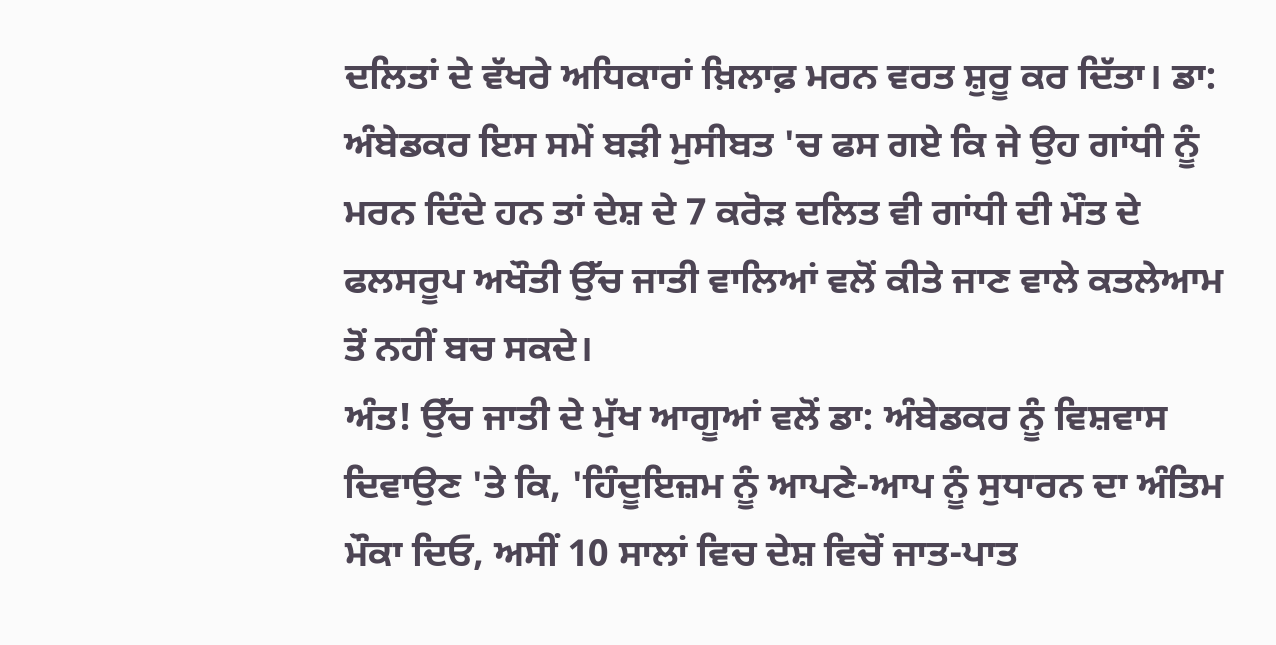ਦਲਿਤਾਂ ਦੇ ਵੱਖਰੇ ਅਧਿਕਾਰਾਂ ਖ਼ਿਲਾਫ਼ ਮਰਨ ਵਰਤ ਸ਼ੁਰੂ ਕਰ ਦਿੱਤਾ। ਡਾ: ਅੰਬੇਡਕਰ ਇਸ ਸਮੇਂ ਬੜੀ ਮੁਸੀਬਤ 'ਚ ਫਸ ਗਏ ਕਿ ਜੇ ਉਹ ਗਾਂਧੀ ਨੂੰ ਮਰਨ ਦਿੰਦੇ ਹਨ ਤਾਂ ਦੇਸ਼ ਦੇ 7 ਕਰੋੜ ਦਲਿਤ ਵੀ ਗਾਂਧੀ ਦੀ ਮੌਤ ਦੇ ਫਲਸਰੂਪ ਅਖੌਤੀ ਉੱਚ ਜਾਤੀ ਵਾਲਿਆਂ ਵਲੋਂ ਕੀਤੇ ਜਾਣ ਵਾਲੇ ਕਤਲੇਆਮ ਤੋਂ ਨਹੀਂ ਬਚ ਸਕਦੇ।
ਅੰਤ! ਉੱਚ ਜਾਤੀ ਦੇ ਮੁੱਖ ਆਗੂਆਂ ਵਲੋਂ ਡਾ: ਅੰਬੇਡਕਰ ਨੂੰ ਵਿਸ਼ਵਾਸ ਦਿਵਾਉਣ 'ਤੇ ਕਿ, 'ਹਿੰਦੂਇਜ਼ਮ ਨੂੰ ਆਪਣੇ-ਆਪ ਨੂੰ ਸੁਧਾਰਨ ਦਾ ਅੰਤਿਮ ਮੌਕਾ ਦਿਓ, ਅਸੀਂ 10 ਸਾਲਾਂ ਵਿਚ ਦੇਸ਼ ਵਿਚੋਂ ਜਾਤ-ਪਾਤ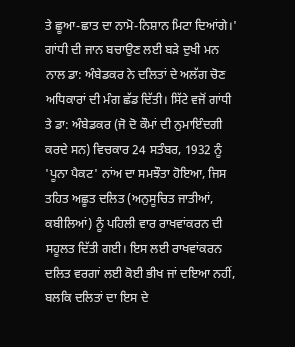ਤੇ ਛੂਆ-ਛਾਤ ਦਾ ਨਾਮੋ-ਨਿਸ਼ਾਨ ਮਿਟਾ ਦਿਆਂਗੇ।' ਗਾਂਧੀ ਦੀ ਜਾਨ ਬਚਾਉਣ ਲਈ ਬੜੇ ਦੁਖੀ ਮਨ ਨਾਲ ਡਾ: ਅੰਬੇਡਕਰ ਨੇ ਦਲਿਤਾਂ ਦੇ ਅਲੱਗ ਚੋਣ ਅਧਿਕਾਰਾਂ ਦੀ ਮੰਗ ਛੱਡ ਦਿੱਤੀ। ਸਿੱਟੇ ਵਜੋਂ ਗਾਂਧੀ ਤੇ ਡਾ: ਅੰਬੇਡਕਰ (ਜੋ ਦੋ ਕੌਮਾਂ ਦੀ ਨੁਮਾਇੰਦਗੀ ਕਰਦੇ ਸਨ) ਵਿਚਕਾਰ 24 ਸਤੰਬਰ, 1932 ਨੂੰ 'ਪੂਨਾ ਪੈਕਟ' ਨਾਂਅ ਦਾ ਸਮਝੌਤਾ ਹੋਇਆ, ਜਿਸ ਤਹਿਤ ਅਛੂਤ ਦਲਿਤ (ਅਨੁਸੂਚਿਤ ਜਾਤੀਆਂ, ਕਬੀਲਿਆਂ) ਨੂੰ ਪਹਿਲੀ ਵਾਰ ਰਾਖਵਾਂਕਰਨ ਦੀ ਸਹੂਲਤ ਦਿੱਤੀ ਗਈ। ਇਸ ਲਈ ਰਾਖਵਾਂਕਰਨ ਦਲਿਤ ਵਰਗਾਂ ਲਈ ਕੋਈ ਭੀਖ ਜਾਂ ਦਇਆ ਨਹੀਂ, ਬਲਕਿ ਦਲਿਤਾਂ ਦਾ ਇਸ ਦੇ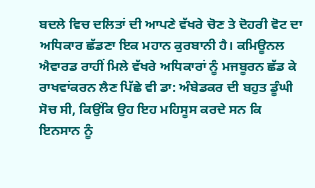ਬਦਲੇ ਵਿਚ ਦਲਿਤਾਂ ਦੀ ਆਪਣੇ ਵੱਖਰੇ ਚੋਣ ਤੇ ਦੋਹਰੀ ਵੋਟ ਦਾ ਅਧਿਕਾਰ ਛੱਡਣਾ ਇਕ ਮਹਾਨ ਕੁਰਬਾਨੀ ਹੈ। ਕਮਿਊਨਲ ਐਵਾਰਡ ਰਾਹੀਂ ਮਿਲੇ ਵੱਖਰੇ ਅਧਿਕਾਰਾਂ ਨੂੰ ਮਜਬੂਰਨ ਛੱਡ ਕੇ ਰਾਖਵਾਂਕਰਨ ਲੈਣ ਪਿੱਛੇ ਵੀ ਡਾ: ਅੰਬੇਡਕਰ ਦੀ ਬਹੁਤ ਡੂੰਘੀ ਸੋਚ ਸੀ, ਕਿਉਂਕਿ ਉਹ ਇਹ ਮਹਿਸੂਸ ਕਰਦੇ ਸਨ ਕਿ ਇਨਸਾਨ ਨੂੰ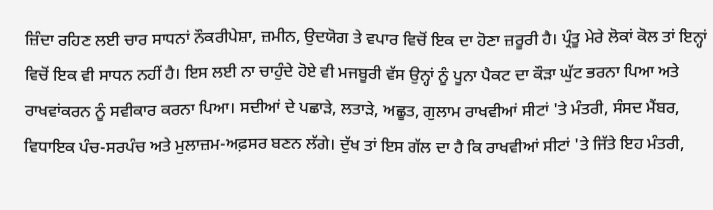ਜ਼ਿੰਦਾ ਰਹਿਣ ਲਈ ਚਾਰ ਸਾਧਨਾਂ ਨੌਕਰੀਪੇਸ਼ਾ, ਜ਼ਮੀਨ, ਉਦਯੋਗ ਤੇ ਵਪਾਰ ਵਿਚੋਂ ਇਕ ਦਾ ਹੋਣਾ ਜ਼ਰੂਰੀ ਹੈ। ਪ੍ਰੰਤੂ ਮੇਰੇ ਲੋਕਾਂ ਕੋਲ ਤਾਂ ਇਨ੍ਹਾਂ ਵਿਚੋਂ ਇਕ ਵੀ ਸਾਧਨ ਨਹੀਂ ਹੈ। ਇਸ ਲਈ ਨਾ ਚਾਹੁੰਦੇ ਹੋਏ ਵੀ ਮਜਬੂਰੀ ਵੱਸ ਉਨ੍ਹਾਂ ਨੂੰ ਪੂਨਾ ਪੈਕਟ ਦਾ ਕੌੜਾ ਘੁੱਟ ਭਰਨਾ ਪਿਆ ਅਤੇ ਰਾਖਵਾਂਕਰਨ ਨੂੰ ਸਵੀਕਾਰ ਕਰਨਾ ਪਿਆ। ਸਦੀਆਂ ਦੇ ਪਛਾੜੇ, ਲਤਾੜੇ, ਅਛੂਤ, ਗੁਲਾਮ ਰਾਖਵੀਆਂ ਸੀਟਾਂ 'ਤੇ ਮੰਤਰੀ, ਸੰਸਦ ਮੈਂਬਰ, ਵਿਧਾਇਕ ਪੰਚ-ਸਰਪੰਚ ਅਤੇ ਮੁਲਾਜ਼ਮ-ਅਫ਼ਸਰ ਬਣਨ ਲੱਗੇ। ਦੁੱਖ ਤਾਂ ਇਸ ਗੱਲ ਦਾ ਹੈ ਕਿ ਰਾਖਵੀਆਂ ਸੀਟਾਂ 'ਤੇ ਜਿੱਤੇ ਇਹ ਮੰਤਰੀ,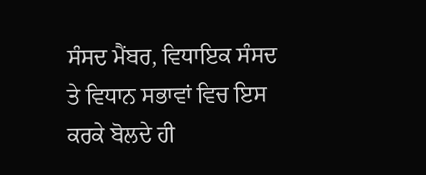ਸੰਸਦ ਮੈਂਬਰ, ਵਿਧਾਇਕ ਸੰਸਦ ਤੇ ਵਿਧਾਨ ਸਭਾਵਾਂ ਵਿਚ ਇਸ ਕਰਕੇ ਬੋਲਦੇ ਹੀ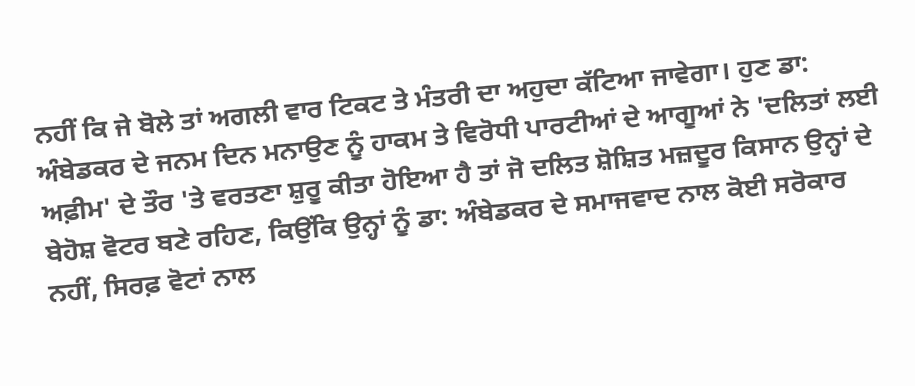ਨਹੀਂ ਕਿ ਜੇ ਬੋਲੇ ਤਾਂ ਅਗਲੀ ਵਾਰ ਟਿਕਟ ਤੇ ਮੰਤਰੀ ਦਾ ਅਹੁਦਾ ਕੱਟਿਆ ਜਾਵੇਗਾ। ਹੁਣ ਡਾ: ਅੰਬੇਡਕਰ ਦੇ ਜਨਮ ਦਿਨ ਮਨਾਉਣ ਨੂੰ ਹਾਕਮ ਤੇ ਵਿਰੋਧੀ ਪਾਰਟੀਆਂ ਦੇ ਆਗੂਆਂ ਨੇ 'ਦਲਿਤਾਂ ਲਈ ਅਫ਼ੀਮ' ਦੇ ਤੌਰ 'ਤੇ ਵਰਤਣਾ ਸ਼ੁਰੂ ਕੀਤਾ ਹੋਇਆ ਹੈ ਤਾਂ ਜੋ ਦਲਿਤ ਸ਼ੋਸ਼ਿਤ ਮਜ਼ਦੂਰ ਕਿਸਾਨ ਉਨ੍ਹਾਂ ਦੇ ਬੇਹੋਸ਼ ਵੋਟਰ ਬਣੇ ਰਹਿਣ, ਕਿਉਂਕਿ ਉਨ੍ਹਾਂ ਨੂੰ ਡਾ: ਅੰਬੇਡਕਰ ਦੇ ਸਮਾਜਵਾਦ ਨਾਲ ਕੋਈ ਸਰੋਕਾਰ ਨਹੀਂ, ਸਿਰਫ਼ ਵੋਟਾਂ ਨਾਲ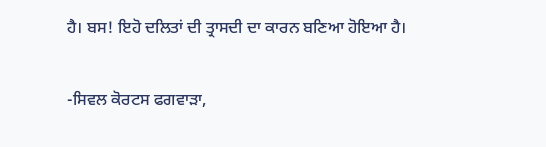ਹੈ। ਬਸ! ਇਹੋ ਦਲਿਤਾਂ ਦੀ ਤ੍ਰਾਸਦੀ ਦਾ ਕਾਰਨ ਬਣਿਆ ਹੋਇਆ ਹੈ।

-ਸਿਵਲ ਕੋਰਟਸ ਫਗਵਾੜਾ,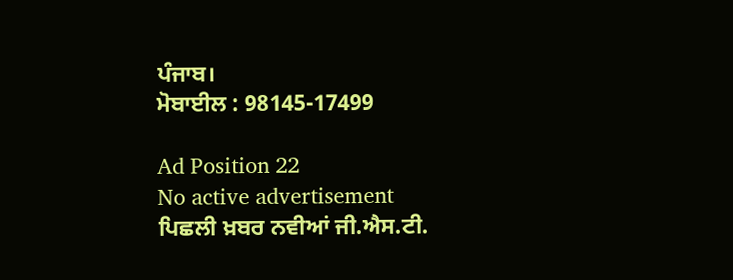ਪੰਜਾਬ।
ਮੋਬਾਈਲ : 98145-17499

Ad Position 22
No active advertisement
ਪਿਛਲੀ ਖ਼ਬਰ ਨਵੀਆਂ ਜੀ.ਐਸ.ਟੀ.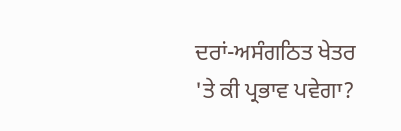ਦਰਾਂ-ਅਸੰਗਠਿਤ ਖੇਤਰ 'ਤੇ ਕੀ ਪ੍ਰਭਾਵ ਪਵੇਗਾ?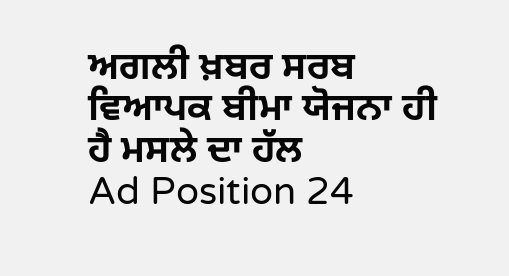ਅਗਲੀ ਖ਼ਬਰ ਸਰਬ ਵਿਆਪਕ ਬੀਮਾ ਯੋਜਨਾ ਹੀ ਹੈ ਮਸਲੇ ਦਾ ਹੱਲ
Ad Position 24